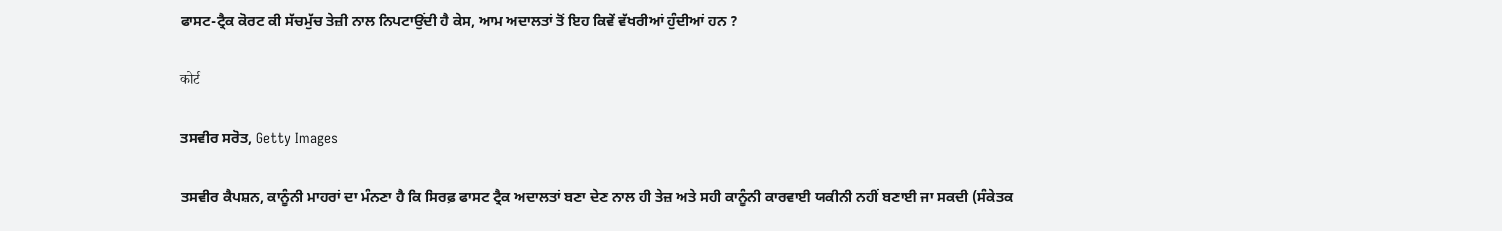ਫਾਸਟ-ਟ੍ਰੈਕ ਕੋਰਟ ਕੀ ਸੱਚਮੁੱਚ ਤੇਜ਼ੀ ਨਾਲ ਨਿਪਟਾਉਂਦੀ ਹੈ ਕੇਸ, ਆਮ ਅਦਾਲਤਾਂ ਤੋਂ ਇਹ ਕਿਵੇਂ ਵੱਖਰੀਆਂ ਹੁੰਦੀਆਂ ਹਨ ?

कोर्ट

ਤਸਵੀਰ ਸਰੋਤ, Getty Images

ਤਸਵੀਰ ਕੈਪਸ਼ਨ, ਕਾਨੂੰਨੀ ਮਾਹਰਾਂ ਦਾ ਮੰਨਣਾ ਹੈ ਕਿ ਸਿਰਫ਼ ਫਾਸਟ ਟ੍ਰੈਕ ਅਦਾਲਤਾਂ ਬਣਾ ਦੇਣ ਨਾਲ ਹੀ ਤੇਜ਼ ਅਤੇ ਸਹੀ ਕਾਨੂੰਨੀ ਕਾਰਵਾਈ ਯਕੀਨੀ ਨਹੀਂ ਬਣਾਈ ਜਾ ਸਕਦੀ (ਸੰਕੇਤਕ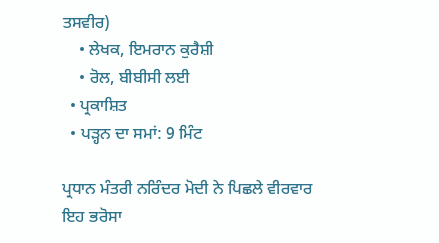ਤਸਵੀਰ)
    • ਲੇਖਕ, ਇਮਰਾਨ ਕੁਰੈਸ਼ੀ
    • ਰੋਲ, ਬੀਬੀਸੀ ਲਈ
  • ਪ੍ਰਕਾਸ਼ਿਤ
  • ਪੜ੍ਹਨ ਦਾ ਸਮਾਂ: 9 ਮਿੰਟ

ਪ੍ਰਧਾਨ ਮੰਤਰੀ ਨਰਿੰਦਰ ਮੋਦੀ ਨੇ ਪਿਛਲੇ ਵੀਰਵਾਰ ਇਹ ਭਰੋਸਾ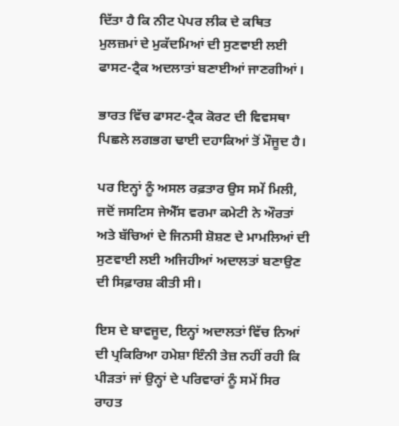ਦਿੱਤਾ ਹੈ ਕਿ ਨੀਟ ਪੇਪਰ ਲੀਕ ਦੇ ਕਥਿਤ ਮੁਲਜ਼ਮਾਂ ਦੇ ਮੁਕੱਦਮਿਆਂ ਦੀ ਸੁਣਵਾਈ ਲਈ ਫਾਸਟ-ਟ੍ਰੈਕ ਅਦਲਾਤਾਂ ਬਣਾਈਆਂ ਜਾਣਗੀਆਂ।

ਭਾਰਤ ਵਿੱਚ ਫਾਸਟ-ਟ੍ਰੈਕ ਕੋਰਟ ਦੀ ਵਿਵਸਥਾ ਪਿਛਲੇ ਲਗਭਗ ਢਾਈ ਦਹਾਕਿਆਂ ਤੋਂ ਮੌਜੂਦ ਹੈ।

ਪਰ ਇਨ੍ਹਾਂ ਨੂੰ ਅਸਲ ਰਫ਼ਤਾਰ ਉਸ ਸਮੇਂ ਮਿਲੀ, ਜਦੋਂ ਜਸਟਿਸ ਜੇਐੱਸ ਵਰਮਾ ਕਮੇਟੀ ਨੇ ਔਰਤਾਂ ਅਤੇ ਬੱਚਿਆਂ ਦੇ ਜਿਨਸੀ ਸ਼ੋਸ਼ਣ ਦੇ ਮਾਮਲਿਆਂ ਦੀ ਸੁਣਵਾਈ ਲਈ ਅਜਿਹੀਆਂ ਅਦਾਲਤਾਂ ਬਣਾਉਣ ਦੀ ਸਿਫ਼ਾਰਸ਼ ਕੀਤੀ ਸੀ।

ਇਸ ਦੇ ਬਾਵਜੂਦ, ਇਨ੍ਹਾਂ ਅਦਾਲਤਾਂ ਵਿੱਚ ਨਿਆਂ ਦੀ ਪ੍ਰਕਿਰਿਆ ਹਮੇਸ਼ਾ ਇੰਨੀ ਤੇਜ਼ ਨਹੀਂ ਰਹੀ ਕਿ ਪੀੜਤਾਂ ਜਾਂ ਉਨ੍ਹਾਂ ਦੇ ਪਰਿਵਾਰਾਂ ਨੂੰ ਸਮੇਂ ਸਿਰ ਰਾਹਤ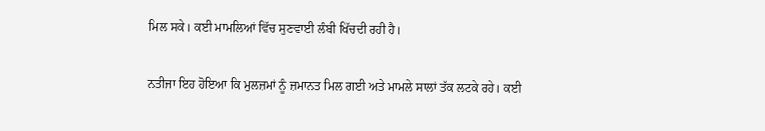ਮਿਲ ਸਕੇ। ਕਈ ਮਾਮਲਿਆਂ ਵਿੱਚ ਸੁਣਵਾਈ ਲੰਬੀ ਖਿੱਚਦੀ ਰਹੀ ਹੈ।

ਨਤੀਜਾ ਇਹ ਹੋਇਆ ਕਿ ਮੁਲਜ਼ਮਾਂ ਨੂੰ ਜ਼ਮਾਨਤ ਮਿਲ ਗਈ ਅਤੇ ਮਾਮਲੇ ਸਾਲਾਂ ਤੱਕ ਲਟਕੇ ਰਹੇ। ਕਈ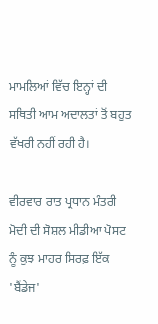ਮਾਮਲਿਆਂ ਵਿੱਚ ਇਨ੍ਹਾਂ ਦੀ ਸਥਿਤੀ ਆਮ ਅਦਾਲਤਾਂ ਤੋਂ ਬਹੁਤ ਵੱਖਰੀ ਨਹੀਂ ਰਹੀ ਹੈ।

ਵੀਰਵਾਰ ਰਾਤ ਪ੍ਰਧਾਨ ਮੰਤਰੀ ਮੋਦੀ ਦੀ ਸੋਸ਼ਲ ਮੀਡੀਆ ਪੋਸਟ ਨੂੰ ਕੁਝ ਮਾਹਰ ਸਿਰਫ਼ ਇੱਕ 'ਬੈਂਡੇਜ'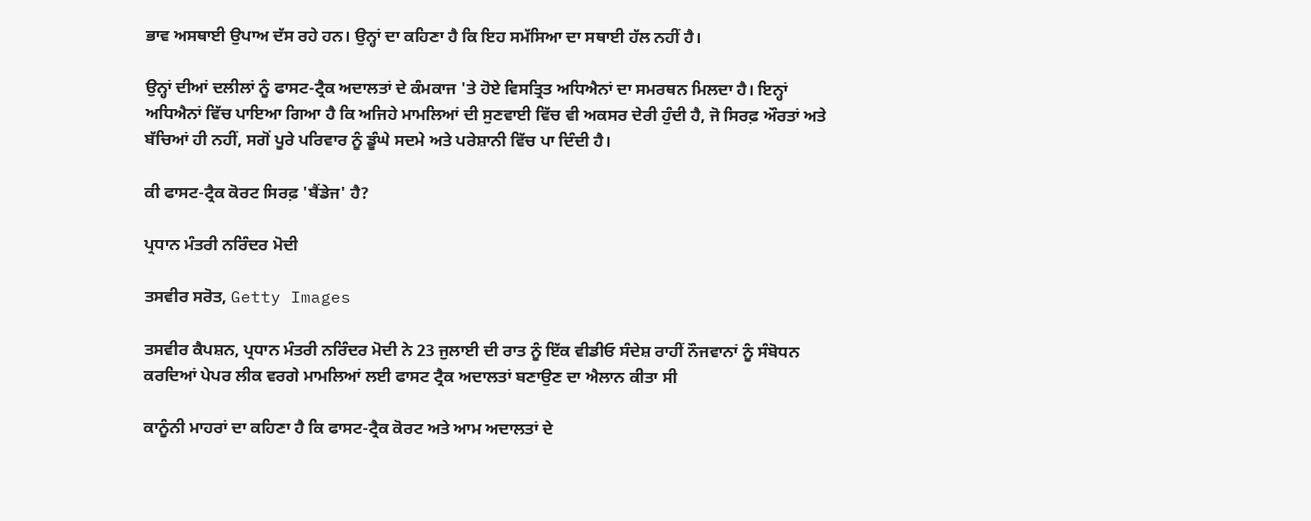ਭਾਵ ਅਸਥਾਈ ਉਪਾਅ ਦੱਸ ਰਹੇ ਹਨ। ਉਨ੍ਹਾਂ ਦਾ ਕਹਿਣਾ ਹੈ ਕਿ ਇਹ ਸਮੱਸਿਆ ਦਾ ਸਥਾਈ ਹੱਲ ਨਹੀਂ ਹੈ।

ਉਨ੍ਹਾਂ ਦੀਆਂ ਦਲੀਲਾਂ ਨੂੰ ਫਾਸਟ-ਟ੍ਰੈਕ ਅਦਾਲਤਾਂ ਦੇ ਕੰਮਕਾਜ 'ਤੇ ਹੋਏ ਵਿਸਤ੍ਰਿਤ ਅਧਿਐਨਾਂ ਦਾ ਸਮਰਥਨ ਮਿਲਦਾ ਹੈ। ਇਨ੍ਹਾਂ ਅਧਿਐਨਾਂ ਵਿੱਚ ਪਾਇਆ ਗਿਆ ਹੈ ਕਿ ਅਜਿਹੇ ਮਾਮਲਿਆਂ ਦੀ ਸੁਣਵਾਈ ਵਿੱਚ ਵੀ ਅਕਸਰ ਦੇਰੀ ਹੁੰਦੀ ਹੈ, ਜੋ ਸਿਰਫ਼ ਔਰਤਾਂ ਅਤੇ ਬੱਚਿਆਂ ਹੀ ਨਹੀਂ, ਸਗੋਂ ਪੂਰੇ ਪਰਿਵਾਰ ਨੂੰ ਡੂੰਘੇ ਸਦਮੇ ਅਤੇ ਪਰੇਸ਼ਾਨੀ ਵਿੱਚ ਪਾ ਦਿੰਦੀ ਹੈ।

ਕੀ ਫਾਸਟ-ਟ੍ਰੈਕ ਕੋਰਟ ਸਿਰਫ਼ 'ਬੈਂਡੇਜ' ਹੈ?

ਪ੍ਰਧਾਨ ਮੰਤਰੀ ਨਰਿੰਦਰ ਮੋਦੀ

ਤਸਵੀਰ ਸਰੋਤ, Getty Images

ਤਸਵੀਰ ਕੈਪਸ਼ਨ, ਪ੍ਰਧਾਨ ਮੰਤਰੀ ਨਰਿੰਦਰ ਮੋਦੀ ਨੇ 23 ਜੁਲਾਈ ਦੀ ਰਾਤ ਨੂੰ ਇੱਕ ਵੀਡੀਓ ਸੰਦੇਸ਼ ਰਾਹੀਂ ਨੌਜਵਾਨਾਂ ਨੂੰ ਸੰਬੋਧਨ ਕਰਦਿਆਂ ਪੇਪਰ ਲੀਕ ਵਰਗੇ ਮਾਮਲਿਆਂ ਲਈ ਫਾਸਟ ਟ੍ਰੈਕ ਅਦਾਲਤਾਂ ਬਣਾਉਣ ਦਾ ਐਲਾਨ ਕੀਤਾ ਸੀ

ਕਾਨੂੰਨੀ ਮਾਹਰਾਂ ਦਾ ਕਹਿਣਾ ਹੈ ਕਿ ਫਾਸਟ-ਟ੍ਰੈਕ ਕੋਰਟ ਅਤੇ ਆਮ ਅਦਾਲਤਾਂ ਦੇ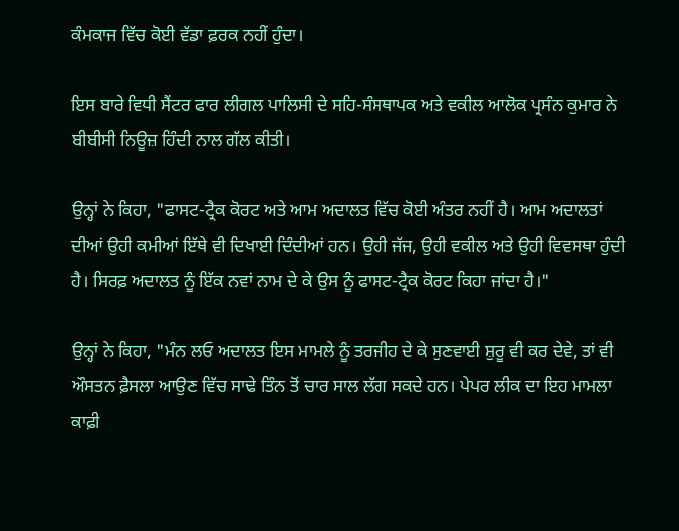ਕੰਮਕਾਜ ਵਿੱਚ ਕੋਈ ਵੱਡਾ ਫ਼ਰਕ ਨਹੀਂ ਹੁੰਦਾ।

ਇਸ ਬਾਰੇ ਵਿਧੀ ਸੈਂਟਰ ਫਾਰ ਲੀਗਲ ਪਾਲਿਸੀ ਦੇ ਸਹਿ-ਸੰਸਥਾਪਕ ਅਤੇ ਵਕੀਲ ਆਲੋਕ ਪ੍ਰਸੰਨ ਕੁਮਾਰ ਨੇ ਬੀਬੀਸੀ ਨਿਊਜ਼ ਹਿੰਦੀ ਨਾਲ ਗੱਲ ਕੀਤੀ।

ਉਨ੍ਹਾਂ ਨੇ ਕਿਹਾ, "ਫਾਸਟ-ਟ੍ਰੈਕ ਕੋਰਟ ਅਤੇ ਆਮ ਅਦਾਲਤ ਵਿੱਚ ਕੋਈ ਅੰਤਰ ਨਹੀਂ ਹੈ। ਆਮ ਅਦਾਲਤਾਂ ਦੀਆਂ ਉਹੀ ਕਮੀਆਂ ਇੱਥੇ ਵੀ ਦਿਖਾਈ ਦਿੰਦੀਆਂ ਹਨ। ਉਹੀ ਜੱਜ, ਉਹੀ ਵਕੀਲ ਅਤੇ ਉਹੀ ਵਿਵਸਥਾ ਹੁੰਦੀ ਹੈ। ਸਿਰਫ਼ ਅਦਾਲਤ ਨੂੰ ਇੱਕ ਨਵਾਂ ਨਾਮ ਦੇ ਕੇ ਉਸ ਨੂੰ ਫਾਸਟ-ਟ੍ਰੈਕ ਕੋਰਟ ਕਿਹਾ ਜਾਂਦਾ ਹੈ।"

ਉਨ੍ਹਾਂ ਨੇ ਕਿਹਾ, "ਮੰਨ ਲਓ ਅਦਾਲਤ ਇਸ ਮਾਮਲੇ ਨੂੰ ਤਰਜੀਹ ਦੇ ਕੇ ਸੁਣਵਾਈ ਸ਼ੁਰੂ ਵੀ ਕਰ ਦੇਵੇ, ਤਾਂ ਵੀ ਔਸਤਨ ਫ਼ੈਸਲਾ ਆਉਣ ਵਿੱਚ ਸਾਢੇ ਤਿੰਨ ਤੋਂ ਚਾਰ ਸਾਲ ਲੱਗ ਸਕਦੇ ਹਨ। ਪੇਪਰ ਲੀਕ ਦਾ ਇਹ ਮਾਮਲਾ ਕਾਫ਼ੀ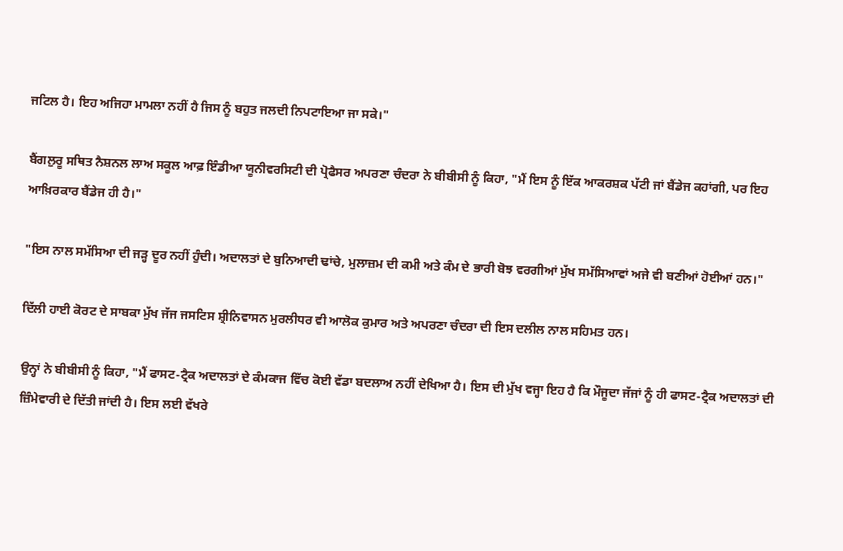ਜਟਿਲ ਹੈ। ਇਹ ਅਜਿਹਾ ਮਾਮਲਾ ਨਹੀਂ ਹੈ ਜਿਸ ਨੂੰ ਬਹੁਤ ਜਲਦੀ ਨਿਪਟਾਇਆ ਜਾ ਸਕੇ।"

ਬੈਂਗਲੁਰੂ ਸਥਿਤ ਨੈਸ਼ਨਲ ਲਾਅ ਸਕੂਲ ਆਫ਼ ਇੰਡੀਆ ਯੂਨੀਵਰਸਿਟੀ ਦੀ ਪ੍ਰੋਫੈਸਰ ਅਪਰਣਾ ਚੰਦਰਾ ਨੇ ਬੀਬੀਸੀ ਨੂੰ ਕਿਹਾ, "ਮੈਂ ਇਸ ਨੂੰ ਇੱਕ ਆਕਰਸ਼ਕ ਪੱਟੀ ਜਾਂ ਬੈਂਡੇਜ ਕਹਾਂਗੀ, ਪਰ ਇਹ ਆਖ਼ਿਰਕਾਰ ਬੈਂਡੇਜ ਹੀ ਹੈ।"

"ਇਸ ਨਾਲ ਸਮੱਸਿਆ ਦੀ ਜੜ੍ਹ ਦੂਰ ਨਹੀਂ ਹੁੰਦੀ। ਅਦਾਲਤਾਂ ਦੇ ਬੁਨਿਆਦੀ ਢਾਂਚੇ, ਮੁਲਾਜ਼ਮ ਦੀ ਕਮੀ ਅਤੇ ਕੰਮ ਦੇ ਭਾਰੀ ਬੋਝ ਵਰਗੀਆਂ ਮੁੱਖ ਸਮੱਸਿਆਵਾਂ ਅਜੇ ਵੀ ਬਣੀਆਂ ਹੋਈਆਂ ਹਨ।"

ਦਿੱਲੀ ਹਾਈ ਕੋਰਟ ਦੇ ਸਾਬਕਾ ਮੁੱਖ ਜੱਜ ਜਸਟਿਸ ਸ਼੍ਰੀਨਿਵਾਸਨ ਮੁਰਲੀਧਰ ਵੀ ਆਲੋਕ ਕੁਮਾਰ ਅਤੇ ਅਪਰਣਾ ਚੰਦਰਾ ਦੀ ਇਸ ਦਲੀਲ ਨਾਲ ਸਹਿਮਤ ਹਨ।

ਉਨ੍ਹਾਂ ਨੇ ਬੀਬੀਸੀ ਨੂੰ ਕਿਹਾ, "ਮੈਂ ਫਾਸਟ-ਟ੍ਰੈਕ ਅਦਾਲਤਾਂ ਦੇ ਕੰਮਕਾਜ ਵਿੱਚ ਕੋਈ ਵੱਡਾ ਬਦਲਾਅ ਨਹੀਂ ਦੇਖਿਆ ਹੈ। ਇਸ ਦੀ ਮੁੱਖ ਵਜ੍ਹਾ ਇਹ ਹੈ ਕਿ ਮੌਜੂਦਾ ਜੱਜਾਂ ਨੂੰ ਹੀ ਫਾਸਟ-ਟ੍ਰੈਕ ਅਦਾਲਤਾਂ ਦੀ ਜ਼ਿੰਮੇਵਾਰੀ ਦੇ ਦਿੱਤੀ ਜਾਂਦੀ ਹੈ। ਇਸ ਲਈ ਵੱਖਰੇ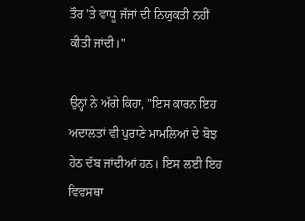ਤੌਰ 'ਤੇ ਵਾਧੂ ਜੱਜਾਂ ਦੀ ਨਿਯੁਕਤੀ ਨਹੀਂ ਕੀਤੀ ਜਾਂਦੀ।"

ਉਨ੍ਹਾਂ ਨੇ ਅੱਗੇ ਕਿਹਾ, "ਇਸ ਕਾਰਨ ਇਹ ਅਦਾਲਤਾਂ ਵੀ ਪੁਰਾਣੇ ਮਾਮਲਿਆਂ ਦੇ ਬੋਝ ਹੇਠ ਦੱਬ ਜਾਂਦੀਆਂ ਹਨ। ਇਸ ਲਈ ਇਹ ਵਿਵਸਥਾ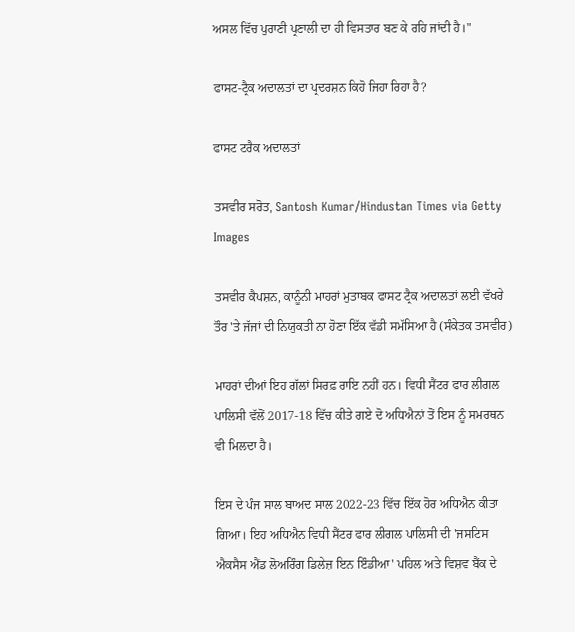ਅਸਲ ਵਿੱਚ ਪੁਰਾਣੀ ਪ੍ਰਣਾਲੀ ਦਾ ਹੀ ਵਿਸਤਾਰ ਬਣ ਕੇ ਰਹਿ ਜਾਂਦੀ ਹੈ।"

ਫਾਸਟ-ਟ੍ਰੈਕ ਅਦਾਲਤਾਂ ਦਾ ਪ੍ਰਦਰਸ਼ਨ ਕਿਹੋ ਜਿਹਾ ਰਿਹਾ ਹੈ?

ਫਾਸਟ ਟਰੈਕ ਅਦਾਲਤਾਂ

ਤਸਵੀਰ ਸਰੋਤ, Santosh Kumar/Hindustan Times via Getty Images

ਤਸਵੀਰ ਕੈਪਸ਼ਨ, ਕਾਨੂੰਨੀ ਮਾਹਰਾਂ ਮੁਤਾਬਕ ਫਾਸਟ ਟ੍ਰੈਕ ਅਦਾਲਤਾਂ ਲਈ ਵੱਖਰੇ ਤੌਰ 'ਤੇ ਜੱਜਾਂ ਦੀ ਨਿਯੁਕਤੀ ਨਾ ਹੋਣਾ ਇੱਕ ਵੱਡੀ ਸਮੱਸਿਆ ਹੈ (ਸੰਕੇਤਕ ਤਸਵੀਰ)

ਮਾਹਰਾਂ ਦੀਆਂ ਇਹ ਗੱਲਾਂ ਸਿਰਫ਼ ਰਾਇ ਨਹੀਂ ਹਨ। ਵਿਧੀ ਸੈਂਟਰ ਫਾਰ ਲੀਗਲ ਪਾਲਿਸੀ ਵੱਲੋਂ 2017-18 ਵਿੱਚ ਕੀਤੇ ਗਏ ਦੋ ਅਧਿਐਨਾਂ ਤੋਂ ਇਸ ਨੂੰ ਸਮਰਥਨ ਵੀ ਮਿਲਦਾ ਹੈ।

ਇਸ ਦੇ ਪੰਜ ਸਾਲ ਬਾਅਦ ਸਾਲ 2022-23 ਵਿੱਚ ਇੱਕ ਹੋਰ ਅਧਿਐਨ ਕੀਤਾ ਗਿਆ। ਇਹ ਅਧਿਐਨ ਵਿਧੀ ਸੈਂਟਰ ਫਾਰ ਲੀਗਲ ਪਾਲਿਸੀ ਦੀ 'ਜਸਟਿਸ ਐਕਸੈਸ ਐਂਡ ਲੋਅਰਿੰਗ ਡਿਲੇਜ਼ ਇਨ ਇੰਡੀਆ' ਪਹਿਲ ਅਤੇ ਵਿਸ਼ਵ ਬੈਂਕ ਦੇ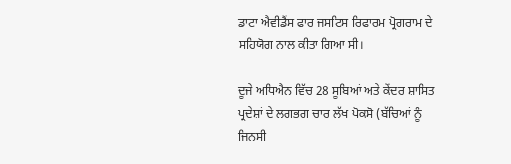ਡਾਟਾ ਐਵੀਡੈਂਸ ਫਾਰ ਜਸਟਿਸ ਰਿਫਾਰਮ ਪ੍ਰੋਗਰਾਮ ਦੇ ਸਹਿਯੋਗ ਨਾਲ ਕੀਤਾ ਗਿਆ ਸੀ।

ਦੂਜੇ ਅਧਿਐਨ ਵਿੱਚ 28 ਸੂਬਿਆਂ ਅਤੇ ਕੇਂਦਰ ਸ਼ਾਸਿਤ ਪ੍ਰਦੇਸ਼ਾਂ ਦੇ ਲਗਭਗ ਚਾਰ ਲੱਖ ਪੋਕਸੋ (ਬੱਚਿਆਂ ਨੂੰ ਜਿਨਸੀ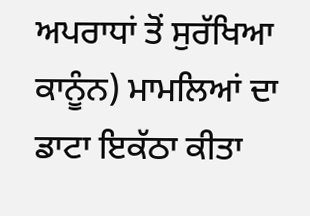ਅਪਰਾਧਾਂ ਤੋਂ ਸੁਰੱਖਿਆ ਕਾਨੂੰਨ) ਮਾਮਲਿਆਂ ਦਾ ਡਾਟਾ ਇਕੱਠਾ ਕੀਤਾ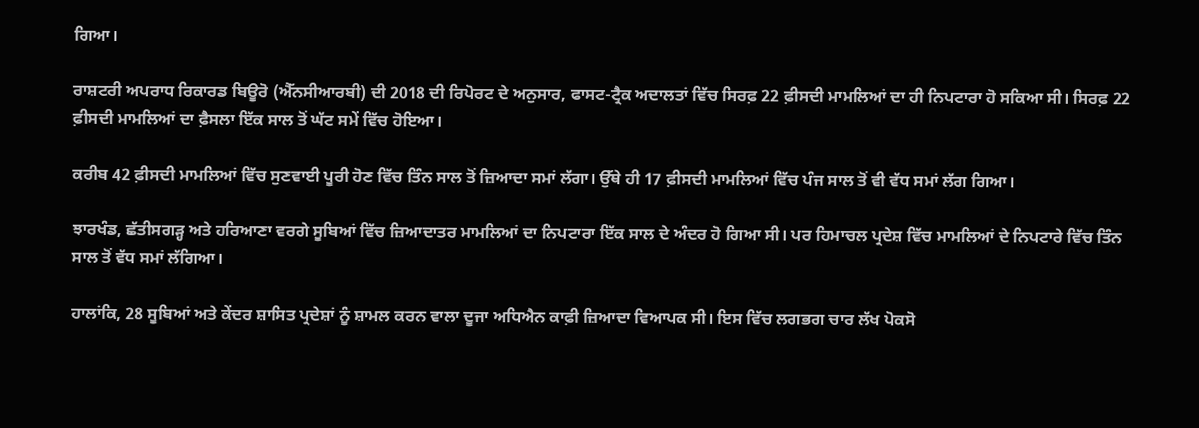ਗਿਆ।

ਰਾਸ਼ਟਰੀ ਅਪਰਾਧ ਰਿਕਾਰਡ ਬਿਊਰੋ (ਐੱਨਸੀਆਰਬੀ) ਦੀ 2018 ਦੀ ਰਿਪੋਰਟ ਦੇ ਅਨੁਸਾਰ, ਫਾਸਟ-ਟ੍ਰੈਕ ਅਦਾਲਤਾਂ ਵਿੱਚ ਸਿਰਫ਼ 22 ਫ਼ੀਸਦੀ ਮਾਮਲਿਆਂ ਦਾ ਹੀ ਨਿਪਟਾਰਾ ਹੋ ਸਕਿਆ ਸੀ। ਸਿਰਫ਼ 22 ਫ਼ੀਸਦੀ ਮਾਮਲਿਆਂ ਦਾ ਫ਼ੈਸਲਾ ਇੱਕ ਸਾਲ ਤੋਂ ਘੱਟ ਸਮੇਂ ਵਿੱਚ ਹੋਇਆ।

ਕਰੀਬ 42 ਫ਼ੀਸਦੀ ਮਾਮਲਿਆਂ ਵਿੱਚ ਸੁਣਵਾਈ ਪੂਰੀ ਹੋਣ ਵਿੱਚ ਤਿੰਨ ਸਾਲ ਤੋਂ ਜ਼ਿਆਦਾ ਸਮਾਂ ਲੱਗਾ। ਉੱਥੇ ਹੀ 17 ਫ਼ੀਸਦੀ ਮਾਮਲਿਆਂ ਵਿੱਚ ਪੰਜ ਸਾਲ ਤੋਂ ਵੀ ਵੱਧ ਸਮਾਂ ਲੱਗ ਗਿਆ।

ਝਾਰਖੰਡ, ਛੱਤੀਸਗੜ੍ਹ ਅਤੇ ਹਰਿਆਣਾ ਵਰਗੇ ਸੂਬਿਆਂ ਵਿੱਚ ਜ਼ਿਆਦਾਤਰ ਮਾਮਲਿਆਂ ਦਾ ਨਿਪਟਾਰਾ ਇੱਕ ਸਾਲ ਦੇ ਅੰਦਰ ਹੋ ਗਿਆ ਸੀ। ਪਰ ਹਿਮਾਚਲ ਪ੍ਰਦੇਸ਼ ਵਿੱਚ ਮਾਮਲਿਆਂ ਦੇ ਨਿਪਟਾਰੇ ਵਿੱਚ ਤਿੰਨ ਸਾਲ ਤੋਂ ਵੱਧ ਸਮਾਂ ਲੱਗਿਆ।

ਹਾਲਾਂਕਿ, 28 ਸੂਬਿਆਂ ਅਤੇ ਕੇਂਦਰ ਸ਼ਾਸਿਤ ਪ੍ਰਦੇਸ਼ਾਂ ਨੂੰ ਸ਼ਾਮਲ ਕਰਨ ਵਾਲਾ ਦੂਜਾ ਅਧਿਐਨ ਕਾਫ਼ੀ ਜ਼ਿਆਦਾ ਵਿਆਪਕ ਸੀ। ਇਸ ਵਿੱਚ ਲਗਭਗ ਚਾਰ ਲੱਖ ਪੋਕਸੋ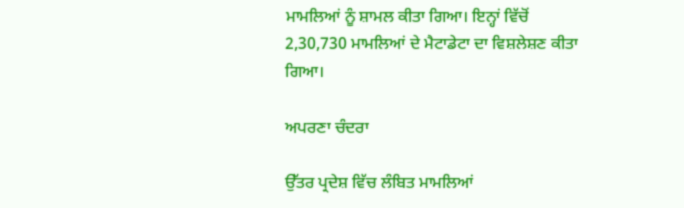ਮਾਮਲਿਆਂ ਨੂੰ ਸ਼ਾਮਲ ਕੀਤਾ ਗਿਆ। ਇਨ੍ਹਾਂ ਵਿੱਚੋਂ 2,30,730 ਮਾਮਲਿਆਂ ਦੇ ਮੈਟਾਡੇਟਾ ਦਾ ਵਿਸ਼ਲੇਸ਼ਣ ਕੀਤਾ ਗਿਆ।

ਅਪਰਣਾ ਚੰਦਰਾ

ਉੱਤਰ ਪ੍ਰਦੇਸ਼ ਵਿੱਚ ਲੰਬਿਤ ਮਾਮਲਿਆਂ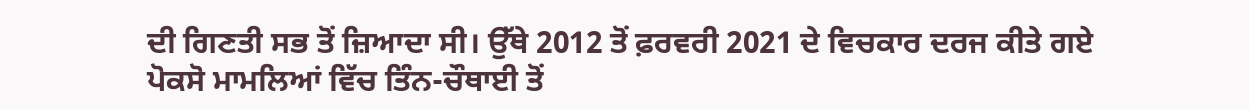ਦੀ ਗਿਣਤੀ ਸਭ ਤੋਂ ਜ਼ਿਆਦਾ ਸੀ। ਉੱਥੇ 2012 ਤੋਂ ਫ਼ਰਵਰੀ 2021 ਦੇ ਵਿਚਕਾਰ ਦਰਜ ਕੀਤੇ ਗਏ ਪੋਕਸੋ ਮਾਮਲਿਆਂ ਵਿੱਚ ਤਿੰਨ-ਚੌਥਾਈ ਤੋਂ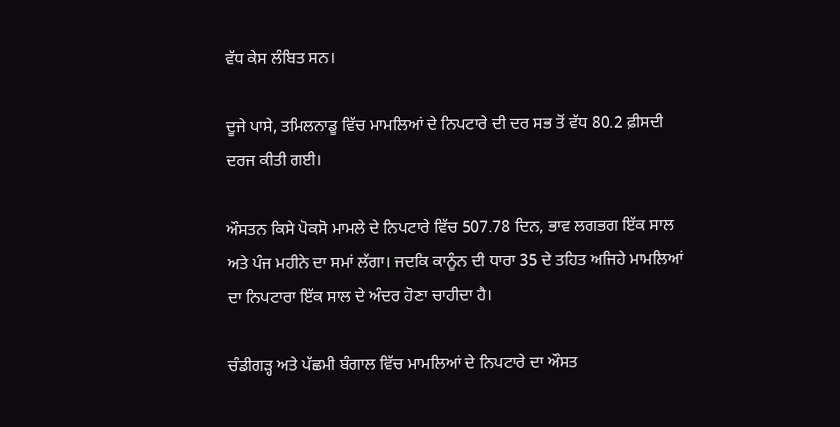ਵੱਧ ਕੇਸ ਲੰਬਿਤ ਸਨ।

ਦੂਜੇ ਪਾਸੇ, ਤਮਿਲਨਾਡੂ ਵਿੱਚ ਮਾਮਲਿਆਂ ਦੇ ਨਿਪਟਾਰੇ ਦੀ ਦਰ ਸਭ ਤੋਂ ਵੱਧ 80.2 ਫ਼ੀਸਦੀ ਦਰਜ ਕੀਤੀ ਗਈ।

ਔਸਤਨ ਕਿਸੇ ਪੋਕਸੋ ਮਾਮਲੇ ਦੇ ਨਿਪਟਾਰੇ ਵਿੱਚ 507.78 ਦਿਨ, ਭਾਵ ਲਗਭਗ ਇੱਕ ਸਾਲ ਅਤੇ ਪੰਜ ਮਹੀਨੇ ਦਾ ਸਮਾਂ ਲੱਗਾ। ਜਦਕਿ ਕਾਨੂੰਨ ਦੀ ਧਾਰਾ 35 ਦੇ ਤਹਿਤ ਅਜਿਹੇ ਮਾਮਲਿਆਂ ਦਾ ਨਿਪਟਾਰਾ ਇੱਕ ਸਾਲ ਦੇ ਅੰਦਰ ਹੋਣਾ ਚਾਹੀਦਾ ਹੈ।

ਚੰਡੀਗੜ੍ਹ ਅਤੇ ਪੱਛਮੀ ਬੰਗਾਲ ਵਿੱਚ ਮਾਮਲਿਆਂ ਦੇ ਨਿਪਟਾਰੇ ਦਾ ਔਸਤ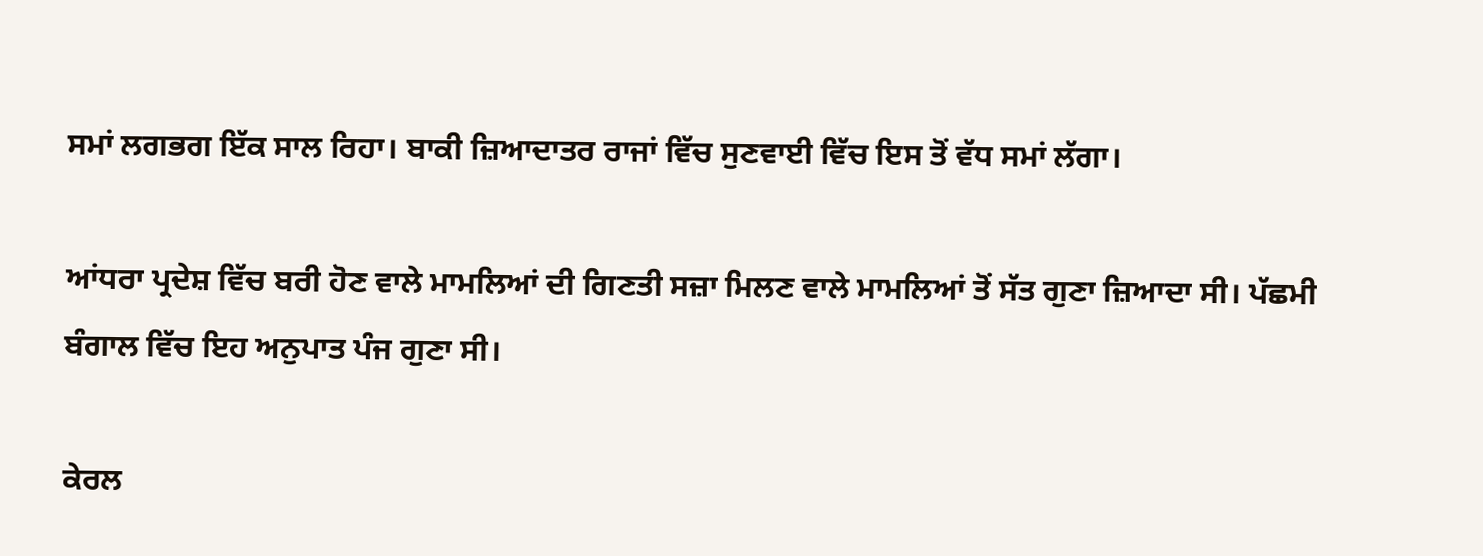ਸਮਾਂ ਲਗਭਗ ਇੱਕ ਸਾਲ ਰਿਹਾ। ਬਾਕੀ ਜ਼ਿਆਦਾਤਰ ਰਾਜਾਂ ਵਿੱਚ ਸੁਣਵਾਈ ਵਿੱਚ ਇਸ ਤੋਂ ਵੱਧ ਸਮਾਂ ਲੱਗਾ।

ਆਂਧਰਾ ਪ੍ਰਦੇਸ਼ ਵਿੱਚ ਬਰੀ ਹੋਣ ਵਾਲੇ ਮਾਮਲਿਆਂ ਦੀ ਗਿਣਤੀ ਸਜ਼ਾ ਮਿਲਣ ਵਾਲੇ ਮਾਮਲਿਆਂ ਤੋਂ ਸੱਤ ਗੁਣਾ ਜ਼ਿਆਦਾ ਸੀ। ਪੱਛਮੀ ਬੰਗਾਲ ਵਿੱਚ ਇਹ ਅਨੁਪਾਤ ਪੰਜ ਗੁਣਾ ਸੀ।

ਕੇਰਲ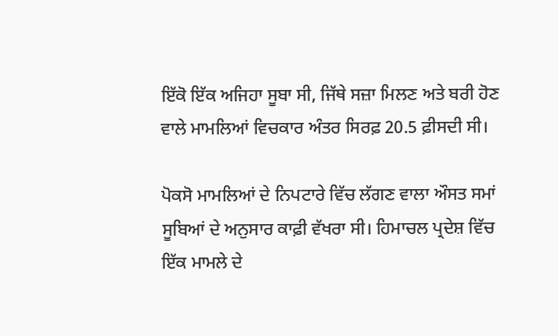ਇੱਕੋ ਇੱਕ ਅਜਿਹਾ ਸੂਬਾ ਸੀ, ਜਿੱਥੇ ਸਜ਼ਾ ਮਿਲਣ ਅਤੇ ਬਰੀ ਹੋਣ ਵਾਲੇ ਮਾਮਲਿਆਂ ਵਿਚਕਾਰ ਅੰਤਰ ਸਿਰਫ਼ 20.5 ਫ਼ੀਸਦੀ ਸੀ।

ਪੋਕਸੋ ਮਾਮਲਿਆਂ ਦੇ ਨਿਪਟਾਰੇ ਵਿੱਚ ਲੱਗਣ ਵਾਲਾ ਔਸਤ ਸਮਾਂ ਸੂਬਿਆਂ ਦੇ ਅਨੁਸਾਰ ਕਾਫ਼ੀ ਵੱਖਰਾ ਸੀ। ਹਿਮਾਚਲ ਪ੍ਰਦੇਸ਼ ਵਿੱਚ ਇੱਕ ਮਾਮਲੇ ਦੇ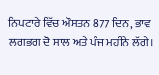ਨਿਪਟਾਰੇ ਵਿੱਚ ਔਸਤਨ 877 ਦਿਨ, ਭਾਵ ਲਗਭਗ ਦੋ ਸਾਲ ਅਤੇ ਪੰਜ ਮਹੀਨੇ ਲੱਗੇ।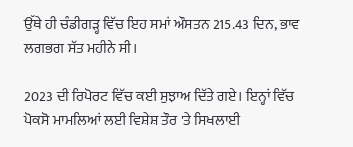ਉੱਥੇ ਹੀ ਚੰਡੀਗੜ੍ਹ ਵਿੱਚ ਇਹ ਸਮਾਂ ਔਸਤਨ 215.43 ਦਿਨ, ਭਾਵ ਲਗਭਗ ਸੱਤ ਮਹੀਨੇ ਸੀ।

2023 ਦੀ ਰਿਪੋਰਟ ਵਿੱਚ ਕਈ ਸੁਝਾਅ ਦਿੱਤੇ ਗਏ। ਇਨ੍ਹਾਂ ਵਿੱਚ ਪੋਕਸੋ ਮਾਮਲਿਆਂ ਲਈ ਵਿਸ਼ੇਸ਼ ਤੌਰ 'ਤੇ ਸਿਖਲਾਈ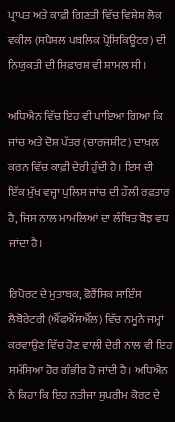ਪ੍ਰਾਪਤ ਅਤੇ ਕਾਫ਼ੀ ਗਿਣਤੀ ਵਿੱਚ ਵਿਸ਼ੇਸ਼ ਲੋਕ ਵਕੀਲ (ਸਪੈਸ਼ਲ ਪਬਲਿਕ ਪ੍ਰੋਸਿਕਿਊਟਰ) ਦੀ ਨਿਯੁਕਤੀ ਦੀ ਸਿਫ਼ਾਰਸ਼ ਵੀ ਸ਼ਾਮਲ ਸੀ।

ਅਧਿਐਨ ਵਿੱਚ ਇਹ ਵੀ ਪਾਇਆ ਗਿਆ ਕਿ ਜਾਂਚ ਅਤੇ ਦੋਸ਼ ਪੱਤਰ (ਚਾਰਜਸ਼ੀਟ) ਦਾਖ਼ਲ ਕਰਨ ਵਿੱਚ ਕਾਫ਼ੀ ਦੇਰੀ ਹੁੰਦੀ ਹੈ। ਇਸ ਦੀ ਇੱਕ ਮੁੱਖ ਵਜ੍ਹਾ ਪੁਲਿਸ ਜਾਂਚ ਦੀ ਹੌਲੀ ਰਫ਼ਤਾਰ ਹੈ, ਜਿਸ ਨਾਲ ਮਾਮਲਿਆਂ ਦਾ ਲੰਬਿਤ ਬੋਝ ਵਧ ਜਾਂਦਾ ਹੈ।

ਰਿਪੋਰਟ ਦੇ ਮੁਤਾਬਕ, ਫ਼ੋਰੈਂਸਿਕ ਸਾਇੰਸ ਲੈਬੋਰੇਟਰੀ (ਐੱਫਐੱਸਐੱਲ) ਵਿੱਚ ਨਮੂਨੇ ਜਮ੍ਹਾਂ ਕਰਵਾਉਣ ਵਿੱਚ ਹੋਣ ਵਾਲੀ ਦੇਰੀ ਨਾਲ ਵੀ ਇਹ ਸਮੱਸਿਆ ਹੋਰ ਗੰਭੀਰ ਹੋ ਜਾਂਦੀ ਹੈ। ਅਧਿਐਨ ਨੇ ਕਿਹਾ ਕਿ ਇਹ ਨਤੀਜਾ ਸੁਪਰੀਮ ਕੋਰਟ ਦੇ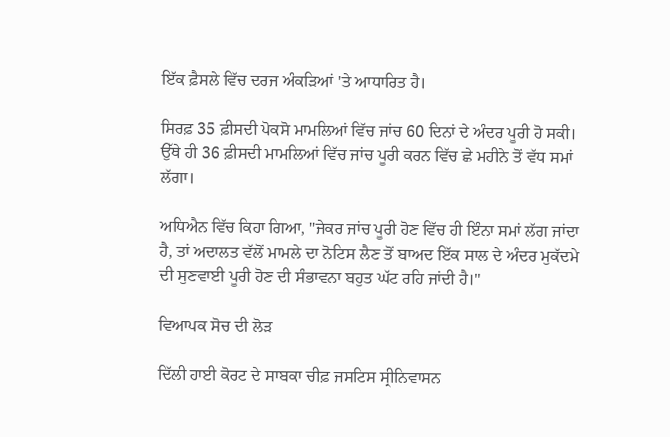ਇੱਕ ਫ਼ੈਸਲੇ ਵਿੱਚ ਦਰਜ ਅੰਕੜਿਆਂ 'ਤੇ ਆਧਾਰਿਤ ਹੈ।

ਸਿਰਫ਼ 35 ਫ਼ੀਸਦੀ ਪੋਕਸੋ ਮਾਮਲਿਆਂ ਵਿੱਚ ਜਾਂਚ 60 ਦਿਨਾਂ ਦੇ ਅੰਦਰ ਪੂਰੀ ਹੋ ਸਕੀ। ਉੱਥੇ ਹੀ 36 ਫ਼ੀਸਦੀ ਮਾਮਲਿਆਂ ਵਿੱਚ ਜਾਂਚ ਪੂਰੀ ਕਰਨ ਵਿੱਚ ਛੇ ਮਹੀਨੇ ਤੋਂ ਵੱਧ ਸਮਾਂ ਲੱਗਾ।

ਅਧਿਐਨ ਵਿੱਚ ਕਿਹਾ ਗਿਆ, "ਜੇਕਰ ਜਾਂਚ ਪੂਰੀ ਹੋਣ ਵਿੱਚ ਹੀ ਇੰਨਾ ਸਮਾਂ ਲੱਗ ਜਾਂਦਾ ਹੈ, ਤਾਂ ਅਦਾਲਤ ਵੱਲੋਂ ਮਾਮਲੇ ਦਾ ਨੋਟਿਸ ਲੈਣ ਤੋਂ ਬਾਅਦ ਇੱਕ ਸਾਲ ਦੇ ਅੰਦਰ ਮੁਕੱਦਮੇ ਦੀ ਸੁਣਵਾਈ ਪੂਰੀ ਹੋਣ ਦੀ ਸੰਭਾਵਨਾ ਬਹੁਤ ਘੱਟ ਰਹਿ ਜਾਂਦੀ ਹੈ।"

ਵਿਆਪਕ ਸੋਚ ਦੀ ਲੋੜ

ਦਿੱਲੀ ਹਾਈ ਕੋਰਟ ਦੇ ਸਾਬਕਾ ਚੀਫ਼ ਜਸਟਿਸ ਸ੍ਰੀਨਿਵਾਸਨ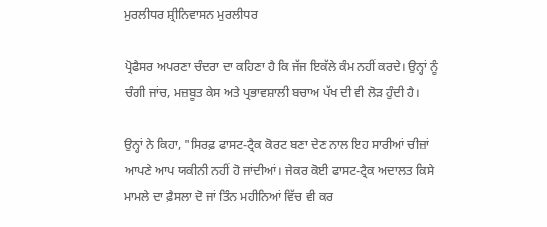ਮੁਰਲੀਧਰ ਸ਼੍ਰੀਨਿਵਾਸਨ ਮੁਰਲੀਧਰ

ਪ੍ਰੋਫੈਸਰ ਅਪਰਣਾ ਚੰਦਰਾ ਦਾ ਕਹਿਣਾ ਹੈ ਕਿ ਜੱਜ ਇਕੱਲੇ ਕੰਮ ਨਹੀਂ ਕਰਦੇ। ਉਨ੍ਹਾਂ ਨੂੰ ਚੰਗੀ ਜਾਂਚ, ਮਜ਼ਬੂਤ ਕੇਸ ਅਤੇ ਪ੍ਰਭਾਵਸ਼ਾਲੀ ਬਚਾਅ ਪੱਖ ਦੀ ਵੀ ਲੋੜ ਹੁੰਦੀ ਹੈ।

ਉਨ੍ਹਾਂ ਨੇ ਕਿਹਾ, "ਸਿਰਫ਼ ਫਾਸਟ-ਟ੍ਰੈਕ ਕੋਰਟ ਬਣਾ ਦੇਣ ਨਾਲ ਇਹ ਸਾਰੀਆਂ ਚੀਜ਼ਾਂ ਆਪਣੇ ਆਪ ਯਕੀਨੀ ਨਹੀਂ ਹੋ ਜਾਂਦੀਆਂ। ਜੇਕਰ ਕੋਈ ਫਾਸਟ-ਟ੍ਰੈਕ ਅਦਾਲਤ ਕਿਸੇ ਮਾਮਲੇ ਦਾ ਫ਼ੈਸਲਾ ਦੋ ਜਾਂ ਤਿੰਨ ਮਹੀਨਿਆਂ ਵਿੱਚ ਵੀ ਕਰ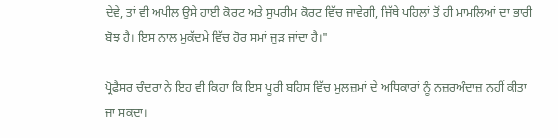ਦੇਵੇ, ਤਾਂ ਵੀ ਅਪੀਲ ਉਸੇ ਹਾਈ ਕੋਰਟ ਅਤੇ ਸੁਪਰੀਮ ਕੋਰਟ ਵਿੱਚ ਜਾਵੇਗੀ, ਜਿੱਥੇ ਪਹਿਲਾਂ ਤੋਂ ਹੀ ਮਾਮਲਿਆਂ ਦਾ ਭਾਰੀ ਬੋਝ ਹੈ। ਇਸ ਨਾਲ ਮੁਕੱਦਮੇ ਵਿੱਚ ਹੋਰ ਸਮਾਂ ਜੁੜ ਜਾਂਦਾ ਹੈ।"

ਪ੍ਰੋਫੈਸਰ ਚੰਦਰਾ ਨੇ ਇਹ ਵੀ ਕਿਹਾ ਕਿ ਇਸ ਪੂਰੀ ਬਹਿਸ ਵਿੱਚ ਮੁਲਜ਼ਮਾਂ ਦੇ ਅਧਿਕਾਰਾਂ ਨੂੰ ਨਜ਼ਰਅੰਦਾਜ਼ ਨਹੀਂ ਕੀਤਾ ਜਾ ਸਕਦਾ।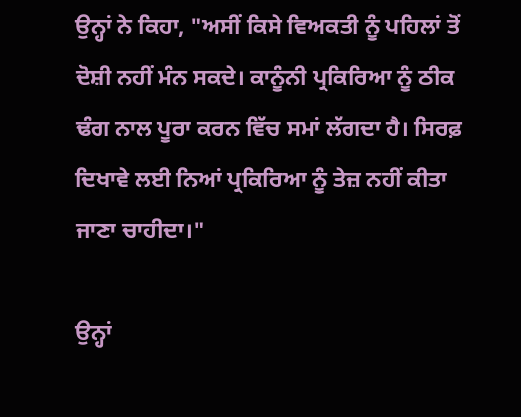ਉਨ੍ਹਾਂ ਨੇ ਕਿਹਾ, "ਅਸੀਂ ਕਿਸੇ ਵਿਅਕਤੀ ਨੂੰ ਪਹਿਲਾਂ ਤੋਂ ਦੋਸ਼ੀ ਨਹੀਂ ਮੰਨ ਸਕਦੇ। ਕਾਨੂੰਨੀ ਪ੍ਰਕਿਰਿਆ ਨੂੰ ਠੀਕ ਢੰਗ ਨਾਲ ਪੂਰਾ ਕਰਨ ਵਿੱਚ ਸਮਾਂ ਲੱਗਦਾ ਹੈ। ਸਿਰਫ਼ ਦਿਖਾਵੇ ਲਈ ਨਿਆਂ ਪ੍ਰਕਿਰਿਆ ਨੂੰ ਤੇਜ਼ ਨਹੀਂ ਕੀਤਾ ਜਾਣਾ ਚਾਹੀਦਾ।"

ਉਨ੍ਹਾਂ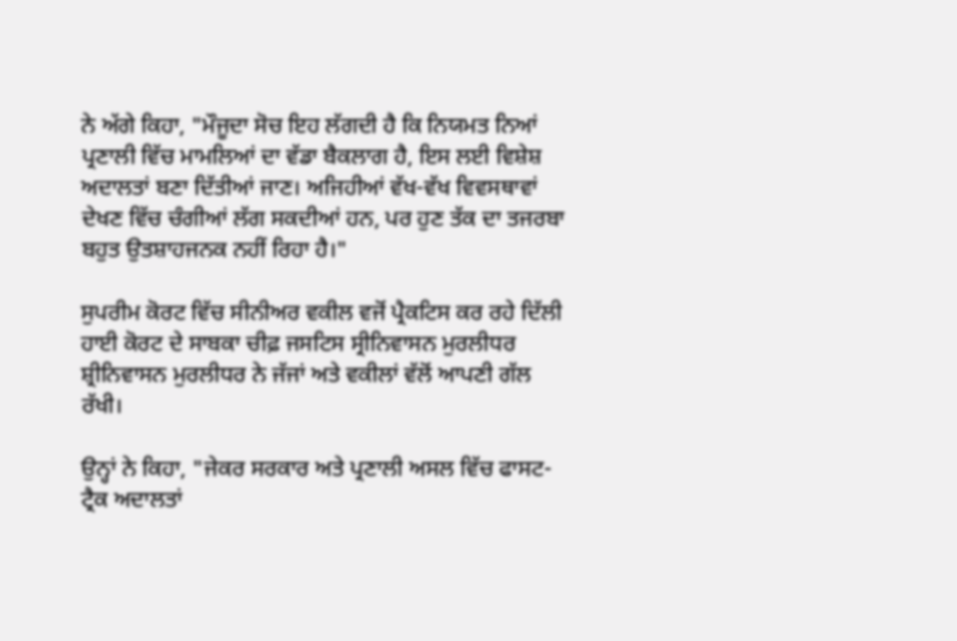ਨੇ ਅੱਗੇ ਕਿਹਾ, "ਮੌਜੂਦਾ ਸੋਚ ਇਹ ਲੱਗਦੀ ਹੈ ਕਿ ਨਿਯਮਤ ਨਿਆਂ ਪ੍ਰਣਾਲੀ ਵਿੱਚ ਮਾਮਲਿਆਂ ਦਾ ਵੱਡਾ ਬੈਕਲਾਗ ਹੈ, ਇਸ ਲਈ ਵਿਸ਼ੇਸ਼ ਅਦਾਲਤਾਂ ਬਣਾ ਦਿੱਤੀਆਂ ਜਾਣ। ਅਜਿਹੀਆਂ ਵੱਖ-ਵੱਖ ਵਿਵਸਥਾਵਾਂ ਦੇਖਣ ਵਿੱਚ ਚੰਗੀਆਂ ਲੱਗ ਸਕਦੀਆਂ ਹਨ, ਪਰ ਹੁਣ ਤੱਕ ਦਾ ਤਜਰਬਾ ਬਹੁਤ ਉਤਸ਼ਾਹਜਨਕ ਨਹੀਂ ਰਿਹਾ ਹੈ।"

ਸੁਪਰੀਮ ਕੋਰਟ ਵਿੱਚ ਸੀਨੀਅਰ ਵਕੀਲ ਵਜੋਂ ਪ੍ਰੈਕਟਿਸ ਕਰ ਰਹੇ ਦਿੱਲੀ ਹਾਈ ਕੋਰਟ ਦੇ ਸਾਬਕਾ ਚੀਫ਼ ਜਸਟਿਸ ਸ੍ਰੀਨਿਵਾਸਨ ਮੁਰਲੀਧਰ ਸ਼੍ਰੀਨਿਵਾਸਨ ਮੁਰਲੀਧਰ ਨੇ ਜੱਜਾਂ ਅਤੇ ਵਕੀਲਾਂ ਵੱਲੋਂ ਆਪਣੀ ਗੱਲ ਰੱਖੀ।

ਉਨ੍ਹਾਂ ਨੇ ਕਿਹਾ, "ਜੇਕਰ ਸਰਕਾਰ ਅਤੇ ਪ੍ਰਣਾਲੀ ਅਸਲ ਵਿੱਚ ਫਾਸਟ-ਟ੍ਰੈਕ ਅਦਾਲਤਾਂ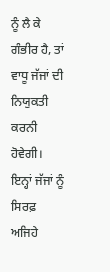ਨੂੰ ਲੈ ਕੇ ਗੰਭੀਰ ਹੈ, ਤਾਂ ਵਾਧੂ ਜੱਜਾਂ ਦੀ ਨਿਯੁਕਤੀ ਕਰਨੀ ਹੋਵੇਗੀ। ਇਨ੍ਹਾਂ ਜੱਜਾਂ ਨੂੰ ਸਿਰਫ਼ ਅਜਿਹੇ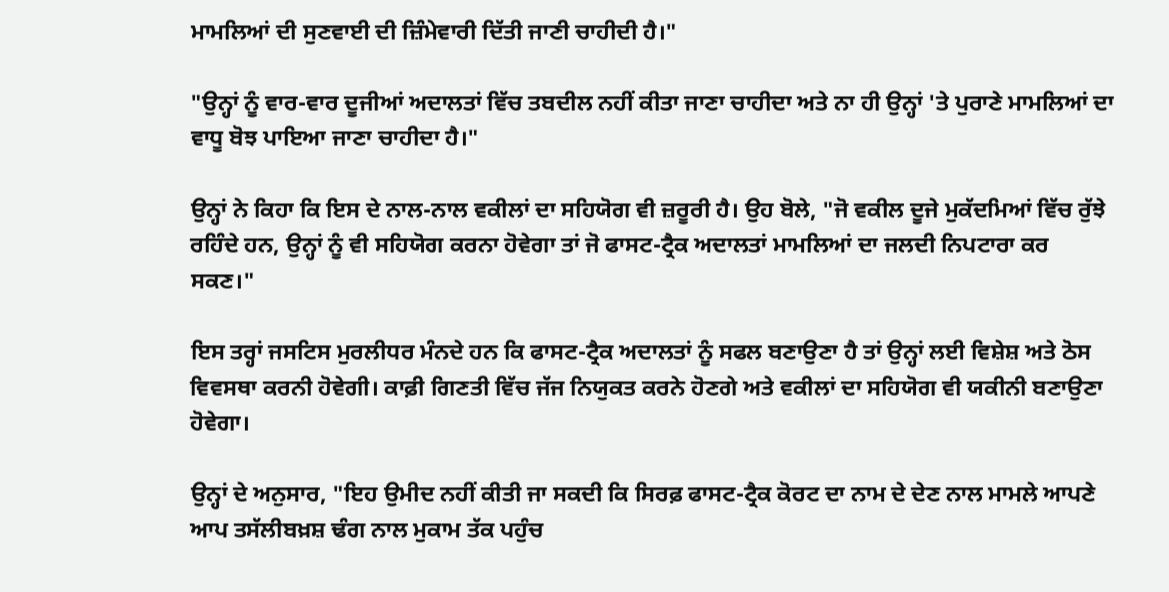ਮਾਮਲਿਆਂ ਦੀ ਸੁਣਵਾਈ ਦੀ ਜ਼ਿੰਮੇਵਾਰੀ ਦਿੱਤੀ ਜਾਣੀ ਚਾਹੀਦੀ ਹੈ।"

"ਉਨ੍ਹਾਂ ਨੂੰ ਵਾਰ-ਵਾਰ ਦੂਜੀਆਂ ਅਦਾਲਤਾਂ ਵਿੱਚ ਤਬਦੀਲ ਨਹੀਂ ਕੀਤਾ ਜਾਣਾ ਚਾਹੀਦਾ ਅਤੇ ਨਾ ਹੀ ਉਨ੍ਹਾਂ 'ਤੇ ਪੁਰਾਣੇ ਮਾਮਲਿਆਂ ਦਾ ਵਾਧੂ ਬੋਝ ਪਾਇਆ ਜਾਣਾ ਚਾਹੀਦਾ ਹੈ।"

ਉਨ੍ਹਾਂ ਨੇ ਕਿਹਾ ਕਿ ਇਸ ਦੇ ਨਾਲ-ਨਾਲ ਵਕੀਲਾਂ ਦਾ ਸਹਿਯੋਗ ਵੀ ਜ਼ਰੂਰੀ ਹੈ। ਉਹ ਬੋਲੇ, "ਜੋ ਵਕੀਲ ਦੂਜੇ ਮੁਕੱਦਮਿਆਂ ਵਿੱਚ ਰੁੱਝੇ ਰਹਿੰਦੇ ਹਨ, ਉਨ੍ਹਾਂ ਨੂੰ ਵੀ ਸਹਿਯੋਗ ਕਰਨਾ ਹੋਵੇਗਾ ਤਾਂ ਜੋ ਫਾਸਟ-ਟ੍ਰੈਕ ਅਦਾਲਤਾਂ ਮਾਮਲਿਆਂ ਦਾ ਜਲਦੀ ਨਿਪਟਾਰਾ ਕਰ ਸਕਣ।"

ਇਸ ਤਰ੍ਹਾਂ ਜਸਟਿਸ ਮੁਰਲੀਧਰ ਮੰਨਦੇ ਹਨ ਕਿ ਫਾਸਟ-ਟ੍ਰੈਕ ਅਦਾਲਤਾਂ ਨੂੰ ਸਫਲ ਬਣਾਉਣਾ ਹੈ ਤਾਂ ਉਨ੍ਹਾਂ ਲਈ ਵਿਸ਼ੇਸ਼ ਅਤੇ ਠੋਸ ਵਿਵਸਥਾ ਕਰਨੀ ਹੋਵੇਗੀ। ਕਾਫ਼ੀ ਗਿਣਤੀ ਵਿੱਚ ਜੱਜ ਨਿਯੁਕਤ ਕਰਨੇ ਹੋਣਗੇ ਅਤੇ ਵਕੀਲਾਂ ਦਾ ਸਹਿਯੋਗ ਵੀ ਯਕੀਨੀ ਬਣਾਉਣਾ ਹੋਵੇਗਾ।

ਉਨ੍ਹਾਂ ਦੇ ਅਨੁਸਾਰ, "ਇਹ ਉਮੀਦ ਨਹੀਂ ਕੀਤੀ ਜਾ ਸਕਦੀ ਕਿ ਸਿਰਫ਼ ਫਾਸਟ-ਟ੍ਰੈਕ ਕੋਰਟ ਦਾ ਨਾਮ ਦੇ ਦੇਣ ਨਾਲ ਮਾਮਲੇ ਆਪਣੇ ਆਪ ਤਸੱਲੀਬਖ਼ਸ਼ ਢੰਗ ਨਾਲ ਮੁਕਾਮ ਤੱਕ ਪਹੁੰਚ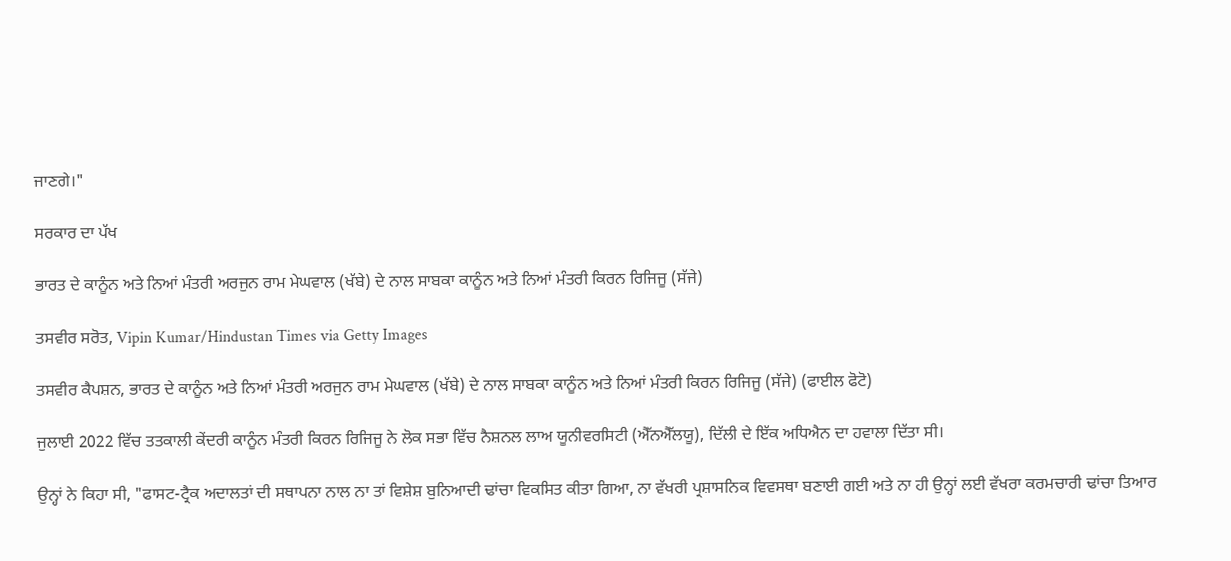ਜਾਣਗੇ।"

ਸਰਕਾਰ ਦਾ ਪੱਖ

ਭਾਰਤ ਦੇ ਕਾਨੂੰਨ ਅਤੇ ਨਿਆਂ ਮੰਤਰੀ ਅਰਜੁਨ ਰਾਮ ਮੇਘਵਾਲ (ਖੱਬੇ) ਦੇ ਨਾਲ ਸਾਬਕਾ ਕਾਨੂੰਨ ਅਤੇ ਨਿਆਂ ਮੰਤਰੀ ਕਿਰਨ ਰਿਜਿਜੂ (ਸੱਜੇ)

ਤਸਵੀਰ ਸਰੋਤ, Vipin Kumar/Hindustan Times via Getty Images

ਤਸਵੀਰ ਕੈਪਸ਼ਨ, ਭਾਰਤ ਦੇ ਕਾਨੂੰਨ ਅਤੇ ਨਿਆਂ ਮੰਤਰੀ ਅਰਜੁਨ ਰਾਮ ਮੇਘਵਾਲ (ਖੱਬੇ) ਦੇ ਨਾਲ ਸਾਬਕਾ ਕਾਨੂੰਨ ਅਤੇ ਨਿਆਂ ਮੰਤਰੀ ਕਿਰਨ ਰਿਜਿਜੂ (ਸੱਜੇ) (ਫਾਈਲ ਫੋਟੋ)

ਜੁਲਾਈ 2022 ਵਿੱਚ ਤਤਕਾਲੀ ਕੇਂਦਰੀ ਕਾਨੂੰਨ ਮੰਤਰੀ ਕਿਰਨ ਰਿਜਿਜੂ ਨੇ ਲੋਕ ਸਭਾ ਵਿੱਚ ਨੈਸ਼ਨਲ ਲਾਅ ਯੂਨੀਵਰਸਿਟੀ (ਐੱਨਐੱਲਯੂ), ਦਿੱਲੀ ਦੇ ਇੱਕ ਅਧਿਐਨ ਦਾ ਹਵਾਲਾ ਦਿੱਤਾ ਸੀ।

ਉਨ੍ਹਾਂ ਨੇ ਕਿਹਾ ਸੀ, "ਫਾਸਟ-ਟ੍ਰੈਕ ਅਦਾਲਤਾਂ ਦੀ ਸਥਾਪਨਾ ਨਾਲ ਨਾ ਤਾਂ ਵਿਸ਼ੇਸ਼ ਬੁਨਿਆਦੀ ਢਾਂਚਾ ਵਿਕਸਿਤ ਕੀਤਾ ਗਿਆ, ਨਾ ਵੱਖਰੀ ਪ੍ਰਸ਼ਾਸਨਿਕ ਵਿਵਸਥਾ ਬਣਾਈ ਗਈ ਅਤੇ ਨਾ ਹੀ ਉਨ੍ਹਾਂ ਲਈ ਵੱਖਰਾ ਕਰਮਚਾਰੀ ਢਾਂਚਾ ਤਿਆਰ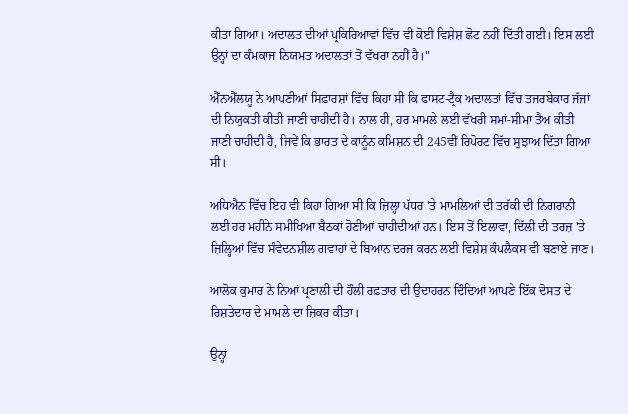ਕੀਤਾ ਗਿਆ। ਅਦਾਲਤ ਦੀਆਂ ਪ੍ਰਕਿਰਿਆਵਾਂ ਵਿੱਚ ਵੀ ਕੋਈ ਵਿਸ਼ੇਸ਼ ਛੋਟ ਨਹੀਂ ਦਿੱਤੀ ਗਈ। ਇਸ ਲਈ ਉਨ੍ਹਾਂ ਦਾ ਕੰਮਕਾਜ ਨਿਯਮਤ ਅਦਾਲਤਾਂ ਤੋਂ ਵੱਖਰਾ ਨਹੀਂ ਹੈ।"

ਐੱਨਐੱਲਯੂ ਨੇ ਆਪਣੀਆਂ ਸਿਫ਼ਾਰਸ਼ਾਂ ਵਿੱਚ ਕਿਹਾ ਸੀ ਕਿ ਫਾਸਟ-ਟ੍ਰੈਕ ਅਦਾਲਤਾਂ ਵਿੱਚ ਤਜਰਬੇਕਾਰ ਜੱਜਾਂ ਦੀ ਨਿਯੁਕਤੀ ਕੀਤੀ ਜਾਣੀ ਚਾਹੀਦੀ ਹੈ। ਨਾਲ ਹੀ, ਹਰ ਮਾਮਲੇ ਲਈ ਵੱਖਰੀ ਸਮਾਂ-ਸੀਮਾ ਤੈਅ ਕੀਤੀ ਜਾਣੀ ਚਾਹੀਦੀ ਹੈ, ਜਿਵੇਂ ਕਿ ਭਾਰਤ ਦੇ ਕਾਨੂੰਨ ਕਮਿਸ਼ਨ ਦੀ 245ਵੀਂ ਰਿਪੋਰਟ ਵਿੱਚ ਸੁਝਾਅ ਦਿੱਤਾ ਗਿਆ ਸੀ।

ਅਧਿਐਨ ਵਿੱਚ ਇਹ ਵੀ ਕਿਹਾ ਗਿਆ ਸੀ ਕਿ ਜ਼ਿਲ੍ਹਾ ਪੱਧਰ 'ਤੇ ਮਾਮਲਿਆਂ ਦੀ ਤਰੱਕੀ ਦੀ ਨਿਗਰਾਨੀ ਲਈ ਹਰ ਮਹੀਨੇ ਸਮੀਖਿਆ ਬੈਠਕਾਂ ਹੋਣੀਆਂ ਚਾਹੀਦੀਆਂ ਹਨ। ਇਸ ਤੋਂ ਇਲਾਵਾ, ਦਿੱਲੀ ਦੀ ਤਰਜ਼ 'ਤੇ ਜ਼ਿਲ੍ਹਿਆਂ ਵਿੱਚ ਸੰਵੇਦਨਸ਼ੀਲ ਗਵਾਹਾਂ ਦੇ ਬਿਆਨ ਦਰਜ ਕਰਨ ਲਈ ਵਿਸ਼ੇਸ਼ ਕੰਪਲੈਕਸ ਵੀ ਬਣਾਏ ਜਾਣ।

ਆਲੋਕ ਕੁਮਾਰ ਨੇ ਨਿਆਂ ਪ੍ਰਣਾਲੀ ਦੀ ਹੌਲੀ ਰਫ਼ਤਾਰ ਦੀ ਉਦਾਹਰਨ ਦਿੰਦਿਆਂ ਆਪਣੇ ਇੱਕ ਦੋਸਤ ਦੇ ਰਿਸ਼ਤੇਦਾਰ ਦੇ ਮਾਮਲੇ ਦਾ ਜ਼ਿਕਰ ਕੀਤਾ।

ਉਨ੍ਹਾਂ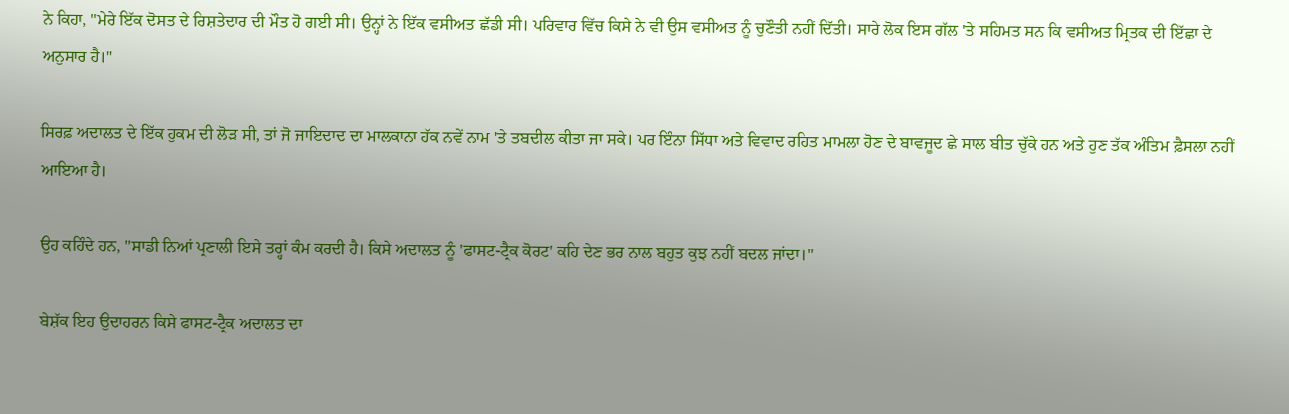ਨੇ ਕਿਹਾ, "ਮੇਰੇ ਇੱਕ ਦੋਸਤ ਦੇ ਰਿਸ਼ਤੇਦਾਰ ਦੀ ਮੌਤ ਹੋ ਗਈ ਸੀ। ਉਨ੍ਹਾਂ ਨੇ ਇੱਕ ਵਸੀਅਤ ਛੱਡੀ ਸੀ। ਪਰਿਵਾਰ ਵਿੱਚ ਕਿਸੇ ਨੇ ਵੀ ਉਸ ਵਸੀਅਤ ਨੂੰ ਚੁਣੌਤੀ ਨਹੀਂ ਦਿੱਤੀ। ਸਾਰੇ ਲੋਕ ਇਸ ਗੱਲ 'ਤੇ ਸਹਿਮਤ ਸਨ ਕਿ ਵਸੀਅਤ ਮ੍ਰਿਤਕ ਦੀ ਇੱਛਾ ਦੇ ਅਨੁਸਾਰ ਹੈ।"

ਸਿਰਫ਼ ਅਦਾਲਤ ਦੇ ਇੱਕ ਹੁਕਮ ਦੀ ਲੋੜ ਸੀ, ਤਾਂ ਜੋ ਜਾਇਦਾਦ ਦਾ ਮਾਲਕਾਨਾ ਹੱਕ ਨਵੇਂ ਨਾਮ 'ਤੇ ਤਬਦੀਲ ਕੀਤਾ ਜਾ ਸਕੇ। ਪਰ ਇੰਨਾ ਸਿੱਧਾ ਅਤੇ ਵਿਵਾਦ ਰਹਿਤ ਮਾਮਲਾ ਹੋਣ ਦੇ ਬਾਵਜੂਦ ਛੇ ਸਾਲ ਬੀਤ ਚੁੱਕੇ ਹਨ ਅਤੇ ਹੁਣ ਤੱਕ ਅੰਤਿਮ ਫ਼ੈਸਲਾ ਨਹੀਂ ਆਇਆ ਹੈ।

ਉਹ ਕਹਿੰਦੇ ਹਨ, "ਸਾਡੀ ਨਿਆਂ ਪ੍ਰਣਾਲੀ ਇਸੇ ਤਰ੍ਹਾਂ ਕੰਮ ਕਰਦੀ ਹੈ। ਕਿਸੇ ਅਦਾਲਤ ਨੂੰ 'ਫਾਸਟ-ਟ੍ਰੈਕ ਕੋਰਟ' ਕਹਿ ਦੇਣ ਭਰ ਨਾਲ ਬਹੁਤ ਕੁਝ ਨਹੀਂ ਬਦਲ ਜਾਂਦਾ।"

ਬੇਸ਼ੱਕ ਇਹ ਉਦਾਹਰਨ ਕਿਸੇ ਫਾਸਟ-ਟ੍ਰੈਕ ਅਦਾਲਤ ਦਾ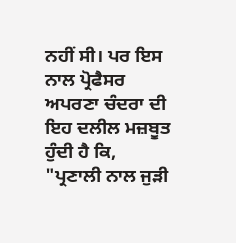ਨਹੀਂ ਸੀ। ਪਰ ਇਸ ਨਾਲ ਪ੍ਰੋਫੈਸਰ ਅਪਰਣਾ ਚੰਦਰਾ ਦੀ ਇਹ ਦਲੀਲ ਮਜ਼ਬੂਤ ਹੁੰਦੀ ਹੈ ਕਿ, "ਪ੍ਰਣਾਲੀ ਨਾਲ ਜੁੜੀ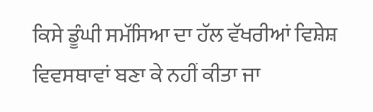ਕਿਸੇ ਡੂੰਘੀ ਸਮੱਸਿਆ ਦਾ ਹੱਲ ਵੱਖਰੀਆਂ ਵਿਸ਼ੇਸ਼ ਵਿਵਸਥਾਵਾਂ ਬਣਾ ਕੇ ਨਹੀਂ ਕੀਤਾ ਜਾ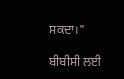ਸਕਦਾ।"

ਬੀਬੀਸੀ ਲਈ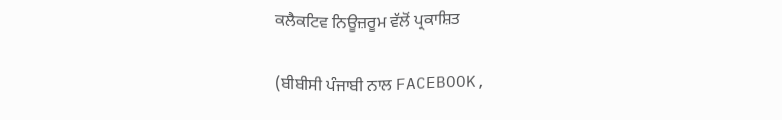ਕਲੈਕਟਿਵ ਨਿਊਜ਼ਰੂਮ ਵੱਲੋਂ ਪ੍ਰਕਾਸ਼ਿਤ

(ਬੀਬੀਸੀ ਪੰਜਾਬੀ ਨਾਲ FACEBOOK,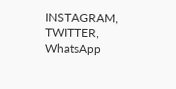INSTAGRAM, TWITTER, WhatsApp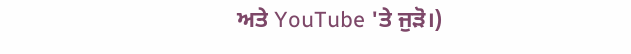ਅਤੇ YouTube 'ਤੇ ਜੁੜੋ।)